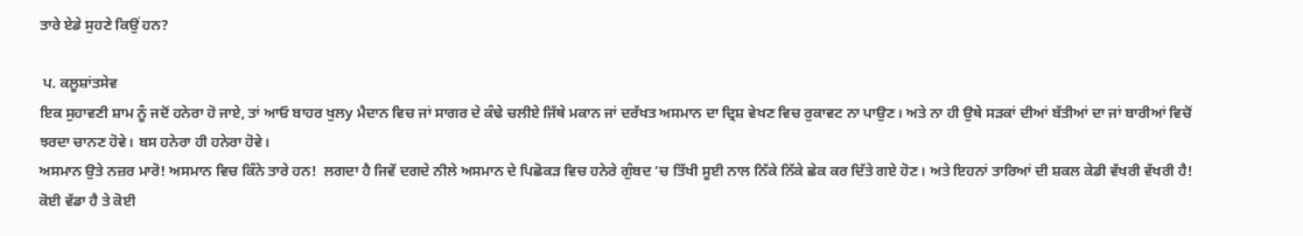ਤਾਰੇ ਏਡੇ ਸੁਹਣੇ ਕਿਉਂ ਹਨ?

 ਪ. ਕਲੂਸ਼ਾਂਤਸੇਵ
ਇਕ ਸੁਹਾਵਣੀ ਸ਼ਾਮ ਨੂੰ ਜਦੋਂ ਹਨੇਰਾ ਹੋ ਜਾਏ, ਤਾਂ ਆਓ ਬਾਹਰ ਖੁਲy ਮੈਦਾਨ ਵਿਚ ਜਾਂ ਸਾਗਰ ਦੇ ਕੰਢੇ ਚਲੀਏ ਜਿੱਥੇ ਮਕਾਨ ਜਾਂ ਦਰੱਖਤ ਅਸਮਾਨ ਦਾ ਦ੍ਰਿਸ਼ ਵੇਖਣ ਵਿਚ ਰੁਕਾਵਟ ਨਾ ਪਾਉਣ। ਅਤੇ ਨਾ ਹੀ ਉਥੇ ਸੜਕਾਂ ਦੀਆਂ ਬੱਤੀਆਂ ਦਾ ਜਾਂ ਬਾਰੀਆਂ ਵਿਚੋਂ ਝਰਦਾ ਚਾਨਣ ਹੋਵੇ। ਬਸ ਹਨੇਰਾ ਹੀ ਹਨੇਰਾ ਹੋਵੇ।
ਅਸਮਾਨ ਉਤੇ ਨਜ਼ਰ ਮਾਰੋ! ਅਸਮਾਨ ਵਿਚ ਕਿੰਨੇ ਤਾਰੇ ਹਨ!  ਲਗਦਾ ਹੈ ਜਿਵੇਂ ਦਗਦੇ ਨੀਲੇ ਅਸਮਾਨ ਦੇ ਪਿਛੋਕੜ ਵਿਚ ਹਨੇਰੇ ਗੁੰਬਦ ‘ਚ ਤਿੱਖੀ ਸੂਈ ਨਾਲ ਨਿੱਕੇ ਨਿੱਕੇ ਛੇਕ ਕਰ ਦਿੱਤੇ ਗਏ ਹੋਣ। ਅਤੇ ਇਹਨਾਂ ਤਾਰਿਆਂ ਦੀ ਸ਼ਕਲ ਕੇਡੀ ਵੱਖਰੀ ਵੱਖਰੀ ਹੈ! ਕੋਈ ਵੱਡਾ ਹੈ ਤੇ ਕੋਈ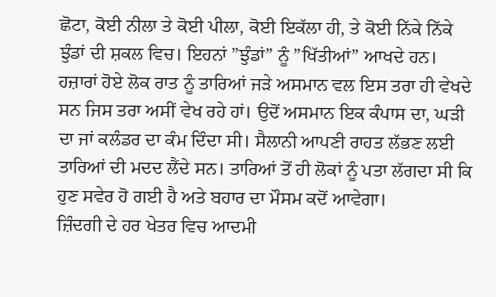ਛੋਟਾ, ਕੋਈ ਨੀਲਾ ਤੇ ਕੋਈ ਪੀਲਾ, ਕੋਈ ਇਕੱਲਾ ਹੀ, ਤੇ ਕੋਈ ਨਿੱਕੇ ਨਿੱਕੇ ਝੁੰਡਾਂ ਦੀ ਸ਼ਕਲ ਵਿਚ। ਇਹਨਾਂ ”ਝੁੰਡਾਂ” ਨੂੰ ”ਖਿੱਤੀਆਂ” ਆਖਦੇ ਹਨ।
ਹਜ਼ਾਰਾਂ ਹੋਏ ਲੋਕ ਰਾਤ ਨੂੰ ਤਾਰਿਆਂ ਜੜੇ ਅਸਮਾਨ ਵਲ ਇਸ ਤਰਾ ਹੀ ਵੇਖਦੇ ਸਨ ਜਿਸ ਤਰਾ ਅਸੀਂ ਵੇਖ ਰਹੇ ਹਾਂ। ਉਦੋਂ ਅਸਮਾਨ ਇਕ ਕੰਪਾਸ ਦਾ, ਘੜੀ ਦਾ ਜਾਂ ਕਲੰਡਰ ਦਾ ਕੰਮ ਦਿੰਦਾ ਸੀ। ਸੈਲਾਨੀ ਆਪਣੀ ਰਾਹਤ ਲੱਭਣ ਲਈ ਤਾਰਿਆਂ ਦੀ ਮਦਦ ਲੈਂਦੇ ਸਨ। ਤਾਰਿਆਂ ਤੋਂ ਹੀ ਲੋਕਾਂ ਨੂੰ ਪਤਾ ਲੱਗਦਾ ਸੀ ਕਿ ਹੁਣ ਸਵੇਰ ਹੋ ਗਈ ਹੈ ਅਤੇ ਬਹਾਰ ਦਾ ਮੌਸਮ ਕਦੋਂ ਆਵੇਗਾ।
ਜ਼ਿੰਦਗੀ ਦੇ ਹਰ ਖੇਤਰ ਵਿਚ ਆਦਮੀ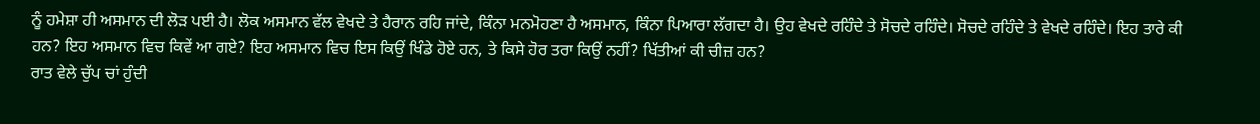ਨੂੰ ਹਮੇਸ਼ਾ ਹੀ ਅਸਮਾਨ ਦੀ ਲੋੜ ਪਈ ਹੈ। ਲੋਕ ਅਸਮਾਨ ਵੱਲ ਵੇਖਦੇ ਤੇ ਹੈਰਾਨ ਰਹਿ ਜਾਂਦੇ, ਕਿੰਨਾ ਮਨਮੋਹਣਾ ਹੈ ਅਸਮਾਨ, ਕਿੰਨਾ ਪਿਆਰਾ ਲੱਗਦਾ ਹੈ। ਉਹ ਵੇਖਦੇ ਰਹਿੰਦੇ ਤੇ ਸੋਚਦੇ ਰਹਿੰਦੇ। ਸੋਚਦੇ ਰਹਿੰਦੇ ਤੇ ਵੇਖਦੇ ਰਹਿੰਦੇ। ਇਹ ਤਾਰੇ ਕੀ ਹਨ? ਇਹ ਅਸਮਾਨ ਵਿਚ ਕਿਵੇਂ ਆ ਗਏ? ਇਹ ਅਸਮਾਨ ਵਿਚ ਇਸ ਕਿਉਂ ਖਿੰਡੇ ਹੋਏ ਹਨ, ਤੇ ਕਿਸੇ ਹੋਰ ਤਰਾ ਕਿਉਂ ਨਹੀਂ? ਖਿੱਤੀਆਂ ਕੀ ਚੀਜ਼ ਹਨ?
ਰਾਤ ਵੇਲੇ ਚੁੱਪ ਚਾਂ ਹੁੰਦੀ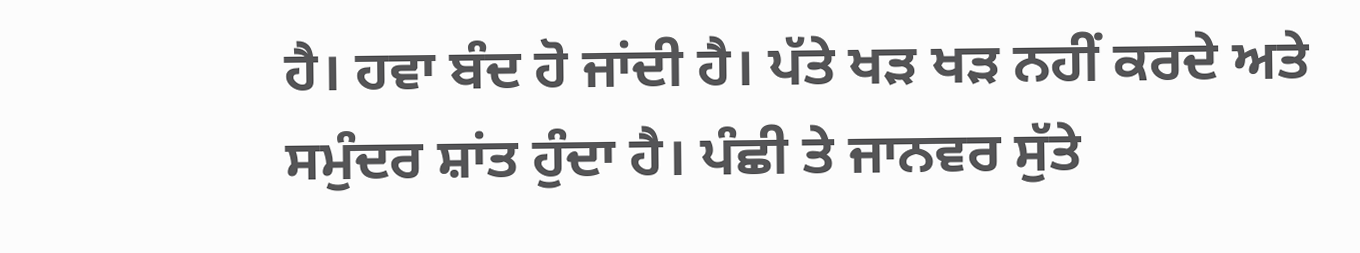ਹੈ। ਹਵਾ ਬੰਦ ਹੋ ਜਾਂਦੀ ਹੈ। ਪੱਤੇ ਖੜ ਖੜ ਨਹੀਂ ਕਰਦੇ ਅਤੇ ਸਮੁੰਦਰ ਸ਼ਾਂਤ ਹੁੰਦਾ ਹੈ। ਪੰਛੀ ਤੇ ਜਾਨਵਰ ਸੁੱਤੇ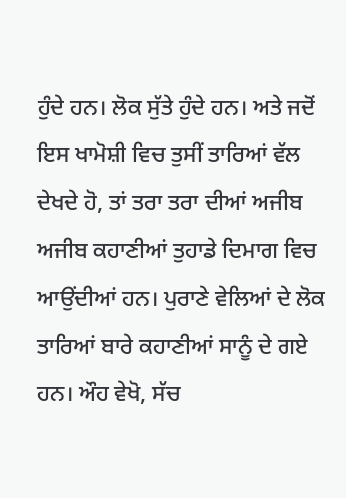ਹੁੰਦੇ ਹਨ। ਲੋਕ ਸੁੱਤੇ ਹੁੰਦੇ ਹਨ। ਅਤੇ ਜਦੋਂ ਇਸ ਖਾਮੋਸ਼ੀ ਵਿਚ ਤੁਸੀਂ ਤਾਰਿਆਂ ਵੱਲ ਦੇਖਦੇ ਹੋ, ਤਾਂ ਤਰਾ ਤਰਾ ਦੀਆਂ ਅਜੀਬ ਅਜੀਬ ਕਹਾਣੀਆਂ ਤੁਹਾਡੇ ਦਿਮਾਗ ਵਿਚ ਆਉਂਦੀਆਂ ਹਨ। ਪੁਰਾਣੇ ਵੇਲਿਆਂ ਦੇ ਲੋਕ ਤਾਰਿਆਂ ਬਾਰੇ ਕਹਾਣੀਆਂ ਸਾਨੂੰ ਦੇ ਗਏ ਹਨ। ਔਹ ਵੇਖੋ, ਸੱਚ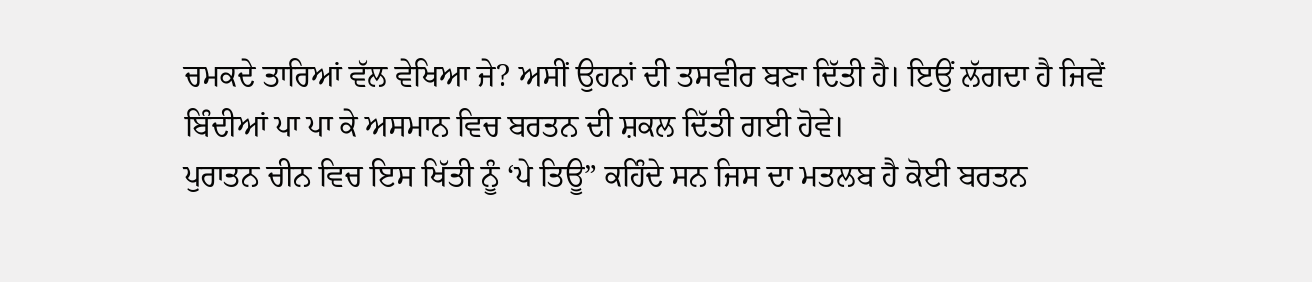ਚਮਕਦੇ ਤਾਰਿਆਂ ਵੱਲ ਵੇਖਿਆ ਜੇ? ਅਸੀਂ ਉਹਨਾਂ ਦੀ ਤਸਵੀਰ ਬਣਾ ਦਿੱਤੀ ਹੈ। ਇਉਂ ਲੱਗਦਾ ਹੈ ਜਿਵੇਂ ਬਿੰਦੀਆਂ ਪਾ ਪਾ ਕੇ ਅਸਮਾਨ ਵਿਚ ਬਰਤਨ ਦੀ ਸ਼ਕਲ ਦਿੱਤੀ ਗਈ ਹੋਵੇ।
ਪੁਰਾਤਨ ਚੀਨ ਵਿਚ ਇਸ ਖਿੱਤੀ ਨੂੰ ‘ਪੇ ਤਿਊ” ਕਹਿੰਦੇ ਸਨ ਜਿਸ ਦਾ ਮਤਲਬ ਹੈ ਕੋਈ ਬਰਤਨ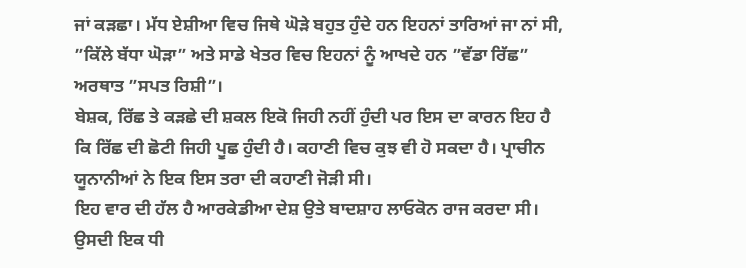ਜਾਂ ਕੜਛਾ। ਮੱਧ ਏਸ਼ੀਆ ਵਿਚ ਜਿਥੇ ਘੋੜੇ ਬਹੁਤ ਹੁੰਦੇ ਹਨ ਇਹਨਾਂ ਤਾਰਿਆਂ ਜਾ ਨਾਂ ਸੀ, ”ਕਿੱਲੇ ਬੱਧਾ ਘੋੜਾ” ਅਤੇ ਸਾਡੇ ਖੇਤਰ ਵਿਚ ਇਹਨਾਂ ਨੂੰ ਆਖਦੇ ਹਨ ”ਵੱਡਾ ਰਿੱਛ” ਅਰਥਾਤ ”ਸਪਤ ਰਿਸ਼ੀ”।
ਬੇਸ਼ਕ, ਰਿੱਛ ਤੇ ਕੜਛੇ ਦੀ ਸ਼ਕਲ ਇਕੋ ਜਿਹੀ ਨਹੀਂ ਹੁੰਦੀ ਪਰ ਇਸ ਦਾ ਕਾਰਨ ਇਹ ਹੈ ਕਿ ਰਿੱਛ ਦੀ ਛੋਟੀ ਜਿਹੀ ਪੂਛ ਹੁੰਦੀ ਹੈ। ਕਹਾਣੀ ਵਿਚ ਕੁਝ ਵੀ ਹੋ ਸਕਦਾ ਹੈ। ਪ੍ਰਾਚੀਨ ਯੂਨਾਨੀਆਂ ਨੇ ਇਕ ਇਸ ਤਰਾ ਦੀ ਕਹਾਣੀ ਜੋੜੀ ਸੀ।
ਇਹ ਵਾਰ ਦੀ ਹੱਲ ਹੈ ਆਰਕੇਡੀਆ ਦੇਸ਼ ਉਤੇ ਬਾਦਸ਼ਾਹ ਲਾਓਕੋਨ ਰਾਜ ਕਰਦਾ ਸੀ। ਉਸਦੀ ਇਕ ਧੀ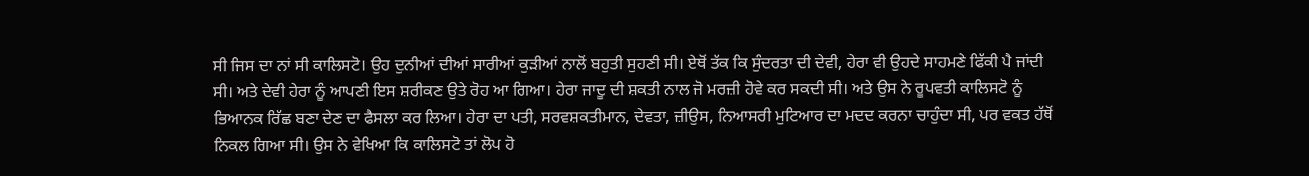ਸੀ ਜਿਸ ਦਾ ਨਾਂ ਸੀ ਕਾਲਿਸਟੋ। ਉਹ ਦੁਨੀਆਂ ਦੀਆਂ ਸਾਰੀਆਂ ਕੁੜੀਆਂ ਨਾਲੋਂ ਬਹੁਤੀ ਸੁਹਣੀ ਸੀ। ਏਥੋਂ ਤੱਕ ਕਿ ਸੁੰਦਰਤਾ ਦੀ ਦੇਵੀ, ਹੇਰਾ ਵੀ ਉਹਦੇ ਸਾਹਮਣੇ ਫਿੱਕੀ ਪੈ ਜਾਂਦੀ ਸੀ। ਅਤੇ ਦੇਵੀ ਹੇਰਾ ਨੂੰ ਆਪਣੀ ਇਸ ਸ਼ਰੀਕਣ ਉਤੇ ਰੋਹ ਆ ਗਿਆ। ਹੇਰਾ ਜਾਦੂ ਦੀ ਸ਼ਕਤੀ ਨਾਲ ਜੋ ਮਰਜ਼ੀ ਹੋਵੇ ਕਰ ਸਕਦੀ ਸੀ। ਅਤੇ ਉਸ ਨੇ ਰੂਪਵਤੀ ਕਾਲਿਸਟੋ ਨੂੰ ਭਿਆਨਕ ਰਿੱਛ ਬਣਾ ਦੇਣ ਦਾ ਫੈਸਲਾ ਕਰ ਲਿਆ। ਹੇਰਾ ਦਾ ਪਤੀ, ਸਰਵਸ਼ਕਤੀਮਾਨ, ਦੇਵਤਾ, ਜ਼ੀਉਸ, ਨਿਆਸਰੀ ਮੁਟਿਆਰ ਦਾ ਮਦਦ ਕਰਨਾ ਚਾਹੁੰਦਾ ਸੀ, ਪਰ ਵਕਤ ਹੱਥੋਂ ਨਿਕਲ ਗਿਆ ਸੀ। ਉਸ ਨੇ ਵੇਖਿਆ ਕਿ ਕਾਲਿਸਟੋ ਤਾਂ ਲੋਪ ਹੋ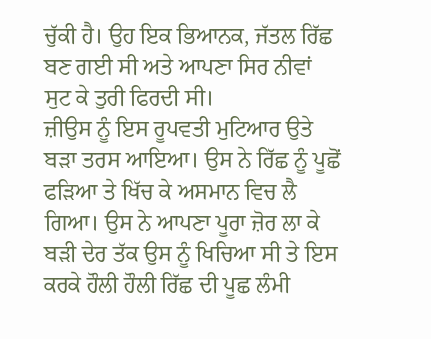ਚੁੱਕੀ ਹੈ। ਉਹ ਇਕ ਭਿਆਨਕ, ਜੱਤਲ ਰਿੱਛ ਬਣ ਗਈ ਸੀ ਅਤੇ ਆਪਣਾ ਸਿਰ ਨੀਵਾਂ ਸੁਟ ਕੇ ਤੁਰੀ ਫਿਰਦੀ ਸੀ।
ਜ਼ੀਉਸ ਨੂੰ ਇਸ ਰੂਪਵਤੀ ਮੁਟਿਆਰ ਉਤੇ ਬੜਾ ਤਰਸ ਆਇਆ। ਉਸ ਨੇ ਰਿੱਛ ਨੂੰ ਪੂਛੋਂ ਫੜਿਆ ਤੇ ਖਿੱਚ ਕੇ ਅਸਮਾਨ ਵਿਚ ਲੈ ਗਿਆ। ਉਸ ਨੇ ਆਪਣਾ ਪੂਰਾ ਜ਼ੋਰ ਲਾ ਕੇ ਬੜੀ ਦੇਰ ਤੱਕ ਉਸ ਨੂੰ ਖਿਚਿਆ ਸੀ ਤੇ ਇਸ ਕਰਕੇ ਹੌਲੀ ਹੌਲੀ ਰਿੱਛ ਦੀ ਪੂਛ ਲੰਮੀ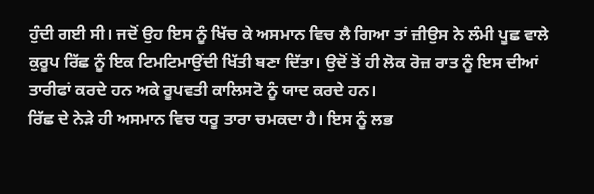ਹੁੰਦੀ ਗਈ ਸੀ। ਜਦੋਂ ਉਹ ਇਸ ਨੂੰ ਖਿੱਚ ਕੇ ਅਸਮਾਨ ਵਿਚ ਲੈ ਗਿਆ ਤਾਂ ਜ਼ੀਉਸ ਨੇ ਲੰਮੀ ਪੂਛ ਵਾਲੇ ਕੁਰੂਪ ਰਿੱਛ ਨੂੰ ਇਕ ਟਿਮਟਿਮਾਉਂਦੀ ਖਿੱਤੀ ਬਣਾ ਦਿੱਤਾ। ਉਦੋਂ ਤੋਂ ਹੀ ਲੋਕ ਰੋਜ਼ ਰਾਤ ਨੂੰ ਇਸ ਦੀਆਂ ਤਾਰੀਫਾਂ ਕਰਦੇ ਹਨ ਅਕੇ ਰੂਪਵਤੀ ਕਾਲਿਸਟੋ ਨੂੰ ਯਾਦ ਕਰਦੇ ਹਨ।
ਰਿੱਛ ਦੇ ਨੇੜੇ ਹੀ ਅਸਮਾਨ ਵਿਚ ਧਰੂ ਤਾਰਾ ਚਮਕਦਾ ਹੈ। ਇਸ ਨੂੰ ਲਭ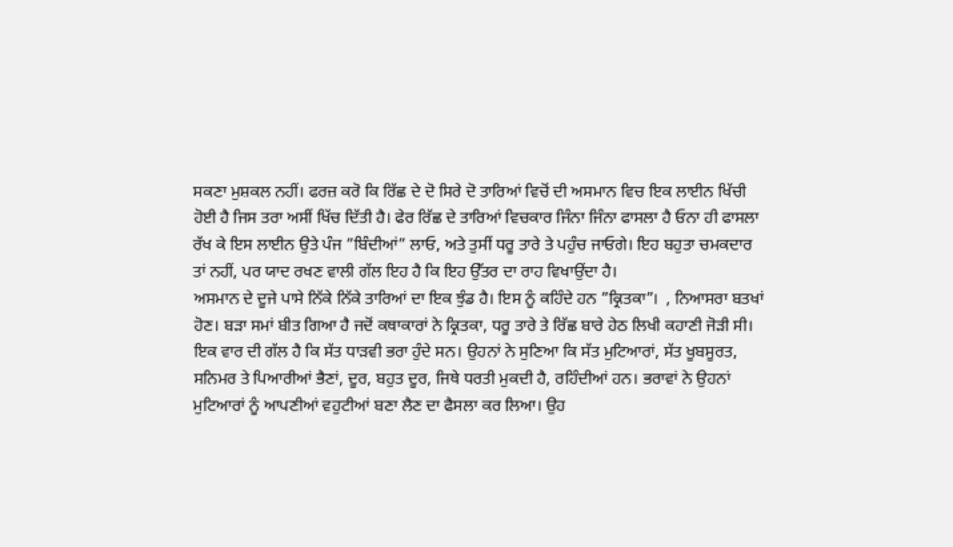ਸਕਣਾ ਮੁਸ਼ਕਲ ਨਹੀਂ। ਫਰਜ਼ ਕਰੋ ਕਿ ਰਿੱਛ ਦੇ ਦੋ ਸਿਰੇ ਦੋ ਤਾਰਿਆਂ ਵਿਚੋਂ ਦੀ ਅਸਮਾਨ ਵਿਚ ਇਕ ਲਾਈਨ ਖਿੱਚੀ ਹੋਈ ਹੈ ਜਿਸ ਤਰਾ ਅਸੀਂ ਖਿੱਚ ਦਿੱਤੀ ਹੈ। ਫੇਰ ਰਿੱਛ ਦੇ ਤਾਰਿਆਂ ਵਿਚਕਾਰ ਜਿੰਨਾ ਜਿੰਨਾ ਫਾਸਲਾ ਹੈ ਓਨਾ ਹੀ ਫਾਸਲਾ ਰੱਖ ਕੇ ਇਸ ਲਾਈਨ ਉਤੇ ਪੰਜ ”ਬਿੰਦੀਆਂ” ਲਾਓ, ਅਤੇ ਤੁਸੀਂ ਧਰੂ ਤਾਰੇ ਤੇ ਪਹੁੰਚ ਜਾਓਗੇ। ਇਹ ਬਹੁਤਾ ਚਮਕਦਾਰ ਤਾਂ ਨਹੀਂ, ਪਰ ਯਾਦ ਰਖਣ ਵਾਲੀ ਗੱਲ ਇਹ ਹੈ ਕਿ ਇਹ ਉੱਤਰ ਦਾ ਰਾਹ ਵਿਖਾਉਂਦਾ ਹੈ।
ਅਸਮਾਨ ਦੇ ਦੂਜੇ ਪਾਸੇ ਨਿੱਕੇ ਨਿੱਕੇ ਤਾਰਿਆਂ ਦਾ ਇਕ ਝੁੰਡ ਹੈ। ਇਸ ਨੂੰ ਕਹਿੰਦੇ ਹਨ ”ਕ੍ਰਿਤਕਾ”।  , ਨਿਆਸਰਾ ਬਤਖਾਂ ਹੋਣ। ਬੜਾ ਸਮਾਂ ਬੀਤ ਗਿਆ ਹੈ ਜਦੋਂ ਕਥਾਕਾਰਾਂ ਨੇ ਕ੍ਰਿਤਕਾ, ਧਰੂ ਤਾਰੇ ਤੇ ਰਿੱਛ ਬਾਰੇ ਹੇਠ ਲਿਖੀ ਕਹਾਣੀ ਜੋੜੀ ਸੀ। ਇਕ ਵਾਰ ਦੀ ਗੱਲ ਹੈ ਕਿ ਸੱਤ ਧਾੜਵੀ ਭਰਾ ਹੁੰਦੇ ਸਨ। ਉਹਨਾਂ ਨੇ ਸੁਣਿਆ ਕਿ ਸੱਤ ਮੁਟਿਆਰਾਂ, ਸੱਤ ਖੂਬਸੂਰਤ, ਸਨਿਮਰ ਤੇ ਪਿਆਰੀਆਂ ਭੈਣਾਂ, ਦੂਰ, ਬਹੁਤ ਦੂਰ, ਜਿਥੇ ਧਰਤੀ ਮੁਕਦੀ ਹੈ, ਰਹਿੰਦੀਆਂ ਹਨ। ਭਰਾਵਾਂ ਨੇ ਉਹਨਾਂ ਮੁਟਿਆਰਾਂ ਨੂੰ ਆਪਣੀਆਂ ਵਹੁਟੀਆਂ ਬਣਾ ਲੈਣ ਦਾ ਫੈਸਲਾ ਕਰ ਲਿਆ। ਉਹ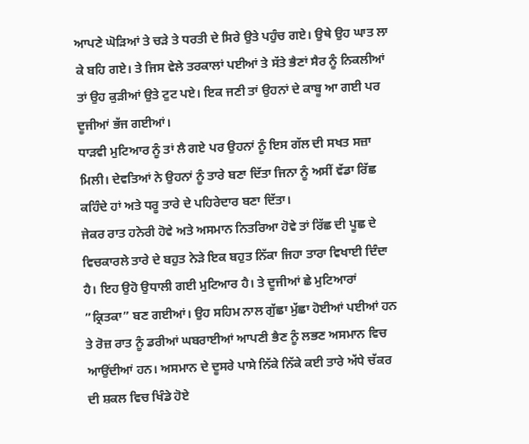ਆਪਣੇ ਘੋੜਿਆਂ ਤੇ ਚੜੇ ਤੇ ਧਰਤੀ ਦੇ ਸਿਰੇ ਉਤੇ ਪਹੁੰਚ ਗਏ। ਉਥੇ ਉਹ ਘਾਤ ਲਾ ਕੇ ਬਹਿ ਗਏ। ਤੇ ਜਿਸ ਵੇਲੇ ਤਰਕਾਲਾਂ ਪਈਆਂ ਤੇ ਸੱਤੇ ਭੈਣਾਂ ਸੈਰ ਨੂੰ ਨਿਕਲੀਆਂ ਤਾਂ ਉਹ ਕੁੜੀਆਂ ਉਤੇ ਟੁਟ ਪਏ। ਇਕ ਜਣੀ ਤਾਂ ਉਹਨਾਂ ਦੇ ਕਾਬੂ ਆ ਗਈ ਪਰ ਦੂਜੀਆਂ ਭੱਜ ਗਈਆਂ।
ਧਾੜਵੀ ਮੁਟਿਆਰ ਨੂੰ ਤਾਂ ਲੈ ਗਏ ਪਰ ਉਹਨਾਂ ਨੂੰ ਇਸ ਗੱਲ ਦੀ ਸਖਤ ਸਜ਼ਾ ਮਿਲੀ। ਦੇਵਤਿਆਂ ਨੇ ਉਹਨਾਂ ਨੂੰ ਤਾਰੇ ਬਣਾ ਦਿੱਤਾ ਜਿਨਾ ਨੂੰ ਅਸੀਂ ਵੱਡਾ ਰਿੱਛ ਕਹਿੰਦੇ ਹਾਂ ਅਤੇ ਧਰੂ ਤਾਰੇ ਦੇ ਪਹਿਰੇਦਾਰ ਬਣਾ ਦਿੱਤਾ।
ਜੇਕਰ ਰਾਤ ਹਨੇਰੀ ਹੋਵੇ ਅਤੇ ਅਸਮਾਨ ਨਿਤਰਿਆ ਹੋਵੇ ਤਾਂ ਰਿੱਛ ਦੀ ਪੂਛ ਦੇ ਵਿਚਕਾਰਲੇ ਤਾਰੇ ਦੇ ਬਹੁਤ ਨੇੜੇ ਇਕ ਬਹੁਤ ਨਿੱਕਾ ਜਿਹਾ ਤਾਰਾ ਵਿਖਾਈ ਦਿੰਦਾ ਹੈ। ਇਹ ਉਹੋ ਉਧਾਲੀ ਗਈ ਮੁਟਿਆਰ ਹੈ। ਤੇ ਦੂਜੀਆਂ ਛੇ ਮੁਟਿਆਰਾਂ ”ਕ੍ਰਿਤਕਾ” ਬਣ ਗਈਆਂ। ਉਹ ਸਹਿਮ ਨਾਲ ਗੁੱਛਾ ਮੁੱਛਾ ਹੋਈਆਂ ਪਈਆਂ ਹਨ ਤੇ ਰੋਜ਼ ਰਾਤ ਨੂੰ ਡਰੀਆਂ ਘਬਰਾਈਆਂ ਆਪਣੀ ਭੈਣ ਨੂੰ ਲਭਣ ਅਸਮਾਨ ਵਿਚ ਆਉਂਦੀਆਂ ਹਨ। ਅਸਮਾਨ ਦੇ ਦੂਸਰੇ ਪਾਸੇ ਨਿੱਕੇ ਨਿੱਕੇ ਕਈ ਤਾਰੇ ਅੱਧੇ ਚੱਕਰ ਦੀ ਸ਼ਕਲ ਵਿਚ ਖਿੰਡੇ ਹੋਏ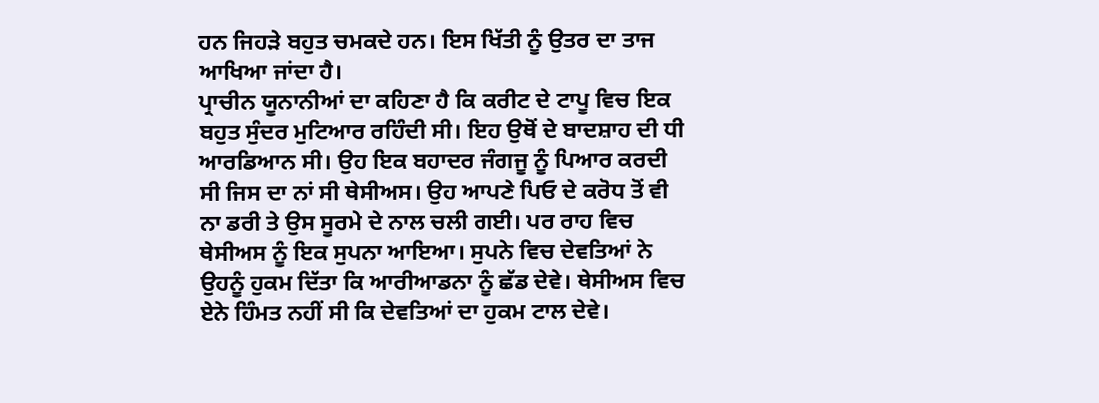ਹਨ ਜਿਹੜੇ ਬਹੁਤ ਚਮਕਦੇ ਹਨ। ਇਸ ਖਿੱਤੀ ਨੂੰ ਉਤਰ ਦਾ ਤਾਜ ਆਖਿਆ ਜਾਂਦਾ ਹੈ।
ਪ੍ਰਾਚੀਨ ਯੂਨਾਨੀਆਂ ਦਾ ਕਹਿਣਾ ਹੈ ਕਿ ਕਰੀਟ ਦੇ ਟਾਪੂ ਵਿਚ ਇਕ ਬਹੁਤ ਸੁੰਦਰ ਮੁਟਿਆਰ ਰਹਿੰਦੀ ਸੀ। ਇਹ ਉਥੋਂ ਦੇ ਬਾਦਸ਼ਾਹ ਦੀ ਧੀ ਆਰਡਿਆਨ ਸੀ। ਉਹ ਇਕ ਬਹਾਦਰ ਜੰਗਜੂ ਨੂੰ ਪਿਆਰ ਕਰਦੀ ਸੀ ਜਿਸ ਦਾ ਨਾਂ ਸੀ ਥੇਸੀਅਸ। ਉਹ ਆਪਣੇ ਪਿਓ ਦੇ ਕਰੋਧ ਤੋਂ ਵੀ ਨਾ ਡਰੀ ਤੇ ਉਸ ਸੂਰਮੇ ਦੇ ਨਾਲ ਚਲੀ ਗਈ। ਪਰ ਰਾਹ ਵਿਚ ਥੇਸੀਅਸ ਨੂੰ ਇਕ ਸੁਪਨਾ ਆਇਆ। ਸੁਪਨੇ ਵਿਚ ਦੇਵਤਿਆਂ ਨੇ ਉਹਨੂੰ ਹੁਕਮ ਦਿੱਤਾ ਕਿ ਆਰੀਆਡਨਾ ਨੂੰ ਛੱਡ ਦੇਵੇ। ਥੇਸੀਅਸ ਵਿਚ ਏਨੇ ਹਿੰਮਤ ਨਹੀਂ ਸੀ ਕਿ ਦੇਵਤਿਆਂ ਦਾ ਹੁਕਮ ਟਾਲ ਦੇਵੇ।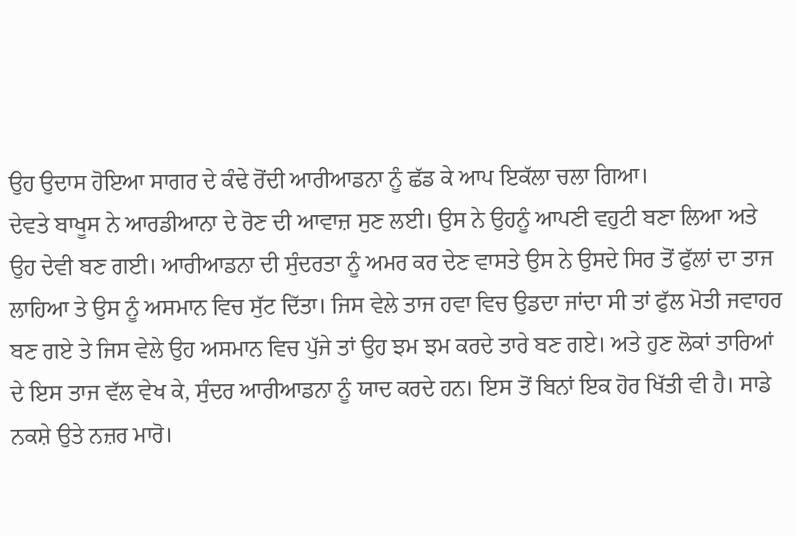ਉਹ ਉਦਾਸ ਹੋਇਆ ਸਾਗਰ ਦੇ ਕੰਢੇ ਰੋਂਦੀ ਆਰੀਆਡਨਾ ਨੂੰ ਛੱਡ ਕੇ ਆਪ ਇਕੱਲਾ ਚਲਾ ਗਿਆ।
ਦੇਵਤੇ ਬਾਖੂਸ ਨੇ ਆਰਡੀਆਨਾ ਦੇ ਰੋਣ ਦੀ ਆਵਾਜ਼ ਸੁਣ ਲਈ। ਉਸ ਨੇ ਉਹਨੂੰ ਆਪਣੀ ਵਹੁਟੀ ਬਣਾ ਲਿਆ ਅਤੇ ਉਹ ਦੇਵੀ ਬਣ ਗਈ। ਆਰੀਆਡਨਾ ਦੀ ਸੁੰਦਰਤਾ ਨੂੰ ਅਮਰ ਕਰ ਦੇਣ ਵਾਸਤੇ ਉਸ ਨੇ ਉਸਦੇ ਸਿਰ ਤੋਂ ਫੁੱਲਾਂ ਦਾ ਤਾਜ ਲਾਹਿਆ ਤੇ ਉਸ ਨੂੰ ਅਸਮਾਨ ਵਿਚ ਸੁੱਟ ਦਿੱਤਾ। ਜਿਸ ਵੇਲੇ ਤਾਜ ਹਵਾ ਵਿਚ ਉਡਦਾ ਜਾਂਦਾ ਸੀ ਤਾਂ ਫੁੱਲ ਮੋਤੀ ਜਵਾਹਰ ਬਣ ਗਏ ਤੇ ਜਿਸ ਵੇਲੇ ਉਹ ਅਸਮਾਨ ਵਿਚ ਪੁੱਜੇ ਤਾਂ ਉਹ ਝਮ ਝਮ ਕਰਦੇ ਤਾਰੇ ਬਣ ਗਏ। ਅਤੇ ਹੁਣ ਲੋਕਾਂ ਤਾਰਿਆਂ ਦੇ ਇਸ ਤਾਜ ਵੱਲ ਵੇਖ ਕੇ, ਸੁੰਦਰ ਆਰੀਆਡਨਾ ਨੂੰ ਯਾਦ ਕਰਦੇ ਹਨ। ਇਸ ਤੋਂ ਬਿਨਾਂ ਇਕ ਹੋਰ ਖਿੱਤੀ ਵੀ ਹੈ। ਸਾਡੇ ਨਕਸ਼ੇ ਉਤੇ ਨਜ਼ਰ ਮਾਰੋ।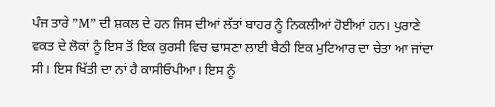ਪੰਜ ਤਾਰੇ ”M” ਦੀ ਸ਼ਕਲ ਦੇ ਹਨ ਜਿਸ ਦੀਆਂ ਲੱਤਾਂ ਬਾਹਰ ਨੂੰ ਨਿਕਲੀਆਂ ਹੋਈਆਂ ਹਨ। ਪੁਰਾਣੇ ਵਕਤ ਦੇ ਲੋਕਾਂ ਨੂੰ ਇਸ ਤੋਂ ਇਕ ਕੁਰਸੀ ਵਿਚ ਢਾਸਣਾ ਲਾਈ ਬੈਠੀ ਇਕ ਮੁਟਿਆਰ ਦਾ ਚੇਤਾ ਆ ਜਾਂਦਾ ਸੀ। ਇਸ ਖਿੱਤੀ ਦਾ ਨਾਂ ਹੈ ਕਾਸੀਓਪੀਆ। ਇਸ ਨੂੰ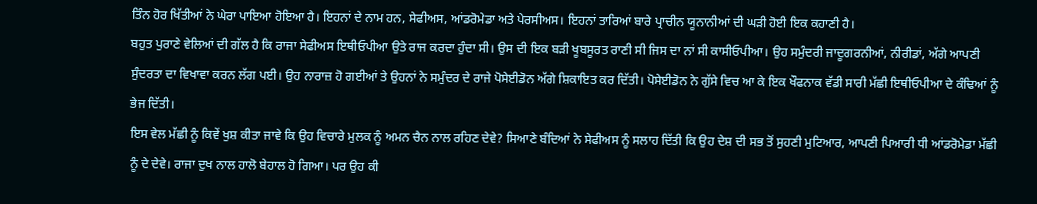ਤਿੰਨ ਹੋਰ ਖਿੱਤੀਆਂ ਨੇ ਘੇਰਾ ਪਾਇਆ ਹੋਇਆ ਹੈ। ਇਹਨਾਂ ਦੇ ਨਾਮ ਹਨ, ਸੇਫੀਅਸ, ਆਂਡਰੋਮੇਡਾ ਅਤੇ ਪੇਰਸੀਅਸ। ਇਹਨਾਂ ਤਾਰਿਆਂ ਬਾਰੇ ਪ੍ਰਾਚੀਨ ਯੂਨਾਨੀਆਂ ਦੀ ਘੜੀ ਹੋਈ ਇਕ ਕਹਾਣੀ ਹੈ।
ਬਹੁਤ ਪੁਰਾਣੇ ਵੇਲਿਆਂ ਦੀ ਗੱਲ ਹੈ ਕਿ ਰਾਜਾ ਸੇਫੀਅਸ ਇਥੀਓਪੀਆ ਉਤੇ ਰਾਜ ਕਰਦਾ ਹੁੰਦਾ ਸੀ। ਉਸ ਦੀ ਇਕ ਬੜੀ ਖੂਬਸੂਰਤ ਰਾਣੀ ਸੀ ਜਿਸ ਦਾ ਨਾਂ ਸੀ ਕਾਸੀਓਪੀਆ। ਉਹ ਸਮੁੰਦਰੀ ਜਾਦੂਗਰਨੀਆਂ, ਨੀਰੀਡਾਂ, ਅੱਗੇ ਆਪਣੀ ਸੁੰਦਰਤਾ ਦਾ ਵਿਖਾਵਾ ਕਰਨ ਲੱਗ ਪਈ। ਉਹ ਨਾਰਾਜ਼ ਹੋ ਗਈਆਂ ਤੇ ਉਹਨਾਂ ਨੇ ਸਮੁੰਦਰ ਦੇ ਰਾਜੇ ਪੋਸੇਈਡੋਨ ਅੱਗੇ ਸ਼ਿਕਾਇਤ ਕਰ ਦਿੱਤੀ। ਪੋਸੇਈਡੋਨ ਨੇ ਗੁੱਸੇ ਵਿਚ ਆ ਕੇ ਇਕ ਖੌਫਨਾਕ ਵੱਡੀ ਸਾਰੀ ਮੱਛੀ ਇਥੀਓਪੀਆ ਦੇ ਕੰਢਿਆਂ ਨੂੰ ਭੇਜ ਦਿੱਤੀ।
ਇਸ ਵੇਲ ਮੱਛੀ ਨੂੰ ਕਿਵੇਂ ਖੁਸ਼ ਕੀਤਾ ਜਾਵੇ ਕਿ ਉਹ ਵਿਚਾਰੇ ਮੁਲਕ ਨੂੰ ਅਮਨ ਚੈਨ ਨਾਲ ਰਹਿਣ ਦੇਵੇ? ਸਿਆਣੇ ਬੰਦਿਆਂ ਨੇ ਸੇਫੀਅਸ ਨੂੰ ਸਲਾਹ ਦਿੱਤੀ ਕਿ ਉਹ ਦੇਸ਼ ਦੀ ਸਭ ਤੋਂ ਸੁਹਣੀ ਮੁਟਿਆਰ, ਆਪਣੀ ਪਿਆਰੀ ਧੀ ਆਂਡਰੋਮੇਡਾ ਮੱਛੀ ਨੂੰ ਦੇ ਦੇਵੇ। ਰਾਜਾ ਦੁਖ ਨਾਲ ਹਾਲੋ ਬੇਹਾਲ ਹੋ ਗਿਆ। ਪਰ ਉਹ ਕੀ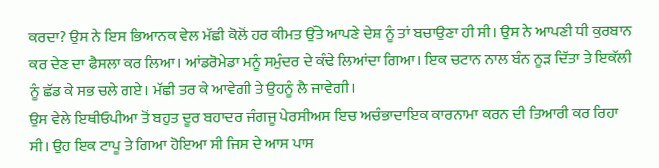ਕਰਦਾ? ਉਸ ਨੇ ਇਸ ਭਿਆਨਕ ਵੇਲ ਮੱਛੀ ਕੋਲੋਂ ਹਰ ਕੀਮਤ ਉੱਤੇ ਆਪਣੇ ਦੇਸ਼ ਨੂੰ ਤਾਂ ਬਚਾਉਣਾ ਹੀ ਸੀ। ਉਸ ਨੇ ਆਪਣੀ ਧੀ ਕੁਰਬਾਨ ਕਰ ਦੇਣ ਦਾ ਫੈਸਲਾ ਕਰ ਲਿਆ। ਆਂਡਰੋਮੇਡਾ ਮਨੂੰ ਸਮੁੰਦਰ ਦੇ ਕੰਢੇ ਲਿਆਂਦਾ ਗਿਆ। ਇਕ ਚਟਾਨ ਨਾਲ ਬੰਨ ਨੂੜ ਦਿੱਤਾ ਤੇ ਇਕੱਲੀ ਨੂੰ ਛੱਡ ਕੇ ਸਭ ਚਲੇ ਗਏ। ਮੱਛੀ ਤਰ ਕੇ ਆਵੇਗੀ ਤੇ ਉਹਨੂੰ ਲੈ ਜਾਵੇਗੀ।
ਉਸ ਵੇਲੇ ਇਥੀਓਪੀਆ ਤੋਂ ਬਹੁਤ ਦੂਰ ਬਹਾਦਰ ਜੰਗਜੂ ਪੇਰਸੀਅਸ ਇਚ ਅਚੰਭਾਦਾਇਕ ਕਾਰਨਾਮਾ ਕਰਨ ਦੀ ਤਿਆਰੀ ਕਰ ਰਿਹਾ ਸੀ। ਉਹ ਇਕ ਟਾਪੂ ਤੇ ਗਿਆ ਹੋਇਆ ਸੀ ਜਿਸ ਦੇ ਆਸ ਪਾਸ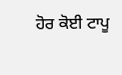ਹੋਰ ਕੋਈ ਟਾਪੂ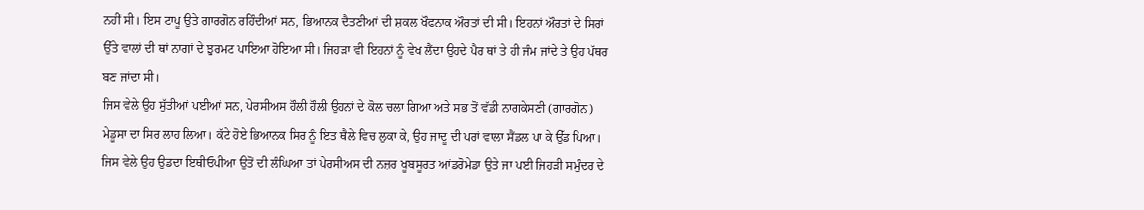ਨਹੀਂ ਸੀ। ਇਸ ਟਾਪੂ ਉਤੇ ਗਾਰਗੋਨ ਰਹਿੰਦੀਆਂ ਸਨ, ਭਿਆਨਕ ਦੈਤਣੀਆਂ ਦੀ ਸ਼ਕਲ ਖੌਫਨਾਕ ਔਰਤਾਂ ਦੀ ਸੀ। ਇਹਨਾਂ ਔਰਤਾਂ ਦੇ ਸਿਰਾਂ ਉੱਤੇ ਵਾਲਾਂ ਦੀ ਥਾਂ ਨਾਗਾਂ ਦੇ ਝੁਰਮਟ ਪਾਇਆ ਹੋਇਆ ਸੀ। ਜਿਹੜਾ ਵੀ ਇਹਨਾਂ ਨੂੰ ਵੇਖ ਲੈਂਦਾ ਉਹਦੇ ਪੈਰ ਥਾਂ ਤੇ ਹੀ ਜੰਮ ਜਾਂਦੇ ਤੇ ਉਹ ਪੱਥਰ ਬਣ ਜਾਂਦਾ ਸੀ।
ਜਿਸ ਵੇਲੇ ਉਹ ਸੁੱਤੀਆਂ ਪਈਆਂ ਸਨ, ਪੇਰਸੀਅਸ ਹੌਲੀ ਹੌਲੀ ਉਹਨਾਂ ਦੇ ਕੋਲ ਚਲਾ ਗਿਆ ਅਤੇ ਸਭ ਤੋਂ ਵੱਡੀ ਨਾਗਕੇਸਣੀ (ਗਾਰਗੋਨ) ਮੇਡੂਸਾ ਦਾ ਸਿਰ ਲਾਹ ਲਿਆ। ਕੱਟੇ ਹੋਏ ਭਿਆਨਕ ਸਿਰ ਨੂੰ ਇਤ ਥੈਲੇ ਵਿਚ ਲੁਕਾ ਕੇ, ਉਹ ਜਾਦੂ ਦੀ ਪਰਾਂ ਵਾਲਾ ਸੈਂਡਲ ਪਾ ਕੇ ਉੱਡ ਪਿਆ। ਜਿਸ ਵੇਲੇ ਉਹ ਉਡਦਾ ਇਥੀਓਪੀਆ ਉਤੋਂ ਦੀ ਲੰਘਿਆ ਤਾਂ ਪੇਰਸੀਅਸ ਦੀ ਨਜ਼ਰ ਖੂਬਸੂਰਤ ਆਂਡਰੋਮੇਡਾ ਉਤੇ ਜਾ ਪਈ ਜਿਹੜੀ ਸਮੁੰਦਰ ਦੇ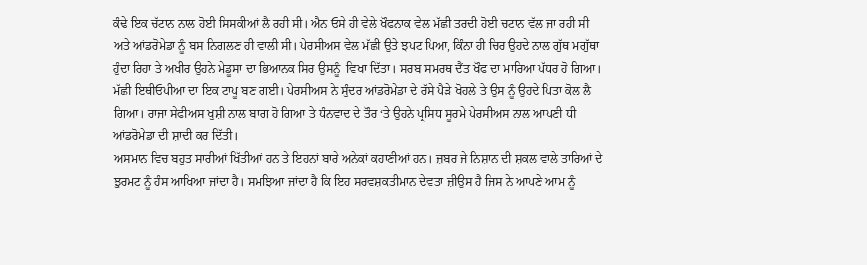ਕੰਢੇ ਇਕ ਚੱਟਾਨ ਨਾਲ ਹੋਈ ਸਿਸਕੀਆਂ ਲੈ ਰਹੀ ਸੀ। ਐਨ ਓਸੇ ਹੀ ਵੇਲੇ ਖੌਫਨਾਕ ਵੇਲ ਮੱਛੀ ਤਰਦੀ ਹੋਈ ਚਟਾਨ ਵੱਲ ਜਾ ਰਹੀ ਸੀ ਅਤੇ ਆਂਡਰੋਮੇਡਾ ਨੂੰ ਬਸ ਨਿਗਲਣ ਹੀ ਵਾਲੀ ਸੀ। ਪੇਰਸੀਅਸ ਵੇਲ ਮੱਛੀ ਉਤੇ ਝਪਟ ਪਿਆ, ਕਿੰਨਾ ਹੀ ਚਿਰ ਉਹਦੇ ਨਾਲ ਗੁੱਥ ਮਗੁੱਥਾ ਹੁੰਦਾ ਰਿਹਾ ਤੇ ਅਖੀਰ ਉਹਨੇ ਮੇਡੂਸਾ ਦਾ ਭਿਆਨਕ ਸਿਰ ਉਸਨੂੰ  ਵਿਖਾ ਦਿੱਤਾ। ਸਰਬ ਸਮਰਥ ਦੈਂਤ ਖੌਫ ਦਾ ਮਾਰਿਆ ਪੱਧਰ ਹੋ ਗਿਆ। ਮੱਛੀ ਇਥੀਓਪੀਆ ਦਾ ਇਕ ਟਾਪੂ ਬਣ ਗਈ। ਪੇਰਸੀਅਸ ਨੇ ਸੁੰਦਰ ਆਂਡਰੋਮੇਡਾ ਦੇ ਰੱਸੇ ਪੈੜੇ ਖੋਹਲੇ ਤੇ ਉਸ ਨੂੰ ਉਹਦੇ ਪਿਤਾ ਕੋਲ ਲੈ ਗਿਆ। ਰਾਜਾ ਸੇਫੀਅਸ ਖੁਸ਼ੀ ਨਾਲ ਬਾਗ ਹੋ ਗਿਆ ਤੇ ਧੰਨਵਾਦ ਦੇ ਤੌਰ ‘ਤੇ ਉਹਨੇ ਪ੍ਰਸਿਧ ਸੂਰਮੇ ਪੇਰਸੀਅਸ ਨਾਲ ਆਪਣੀ ਧੀ ਆਂਡਰੋਮੇਡਾ ਦੀ ਸ਼ਾਦੀ ਕਰ ਦਿੱਤੀ।
ਅਸਮਾਨ ਵਿਚ ਬਹੁਤ ਸਾਰੀਆਂ ਖਿੱਤੀਆਂ ਹਨ ਤੇ ਇਹਨਾਂ ਬਾਰੇ ਅਨੇਕਾਂ ਕਹਾਣੀਆਂ ਹਨ। ਜ਼ਬਰ ਜੇ ਨਿਸ਼ਾਨ ਦੀ ਸ਼ਕਲ ਵਾਲੇ ਤਾਰਿਆਂ ਦੇ ਝੁਰਮਟ ਨੂੰ ਹੰਸ ਆਖਿਆ ਜਾਂਦਾ ਹੈ। ਸਮਝਿਆ ਜਾਂਦਾ ਹੈ ਕਿ ਇਹ ਸਰਵਸ਼ਕਤੀਮਾਨ ਦੇਵਤਾ ਜ਼ੀਉਸ ਹੈ ਜਿਸ ਨੇ ਆਪਣੇ ਆਮ ਨੂੰ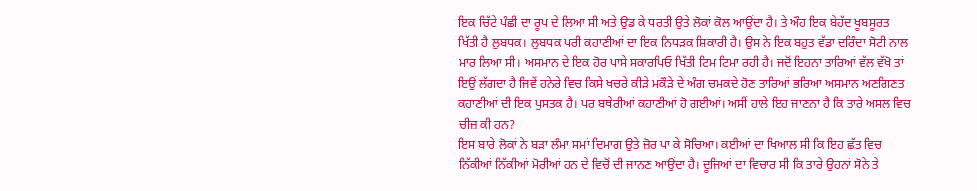ਇਕ ਚਿੱਟੇ ਪੰਛੀ ਦਾ ਰੂਪ ਦੇ ਲਿਆ ਸੀ ਅਤੇ ਉਡ ਕੇ ਧਰਤੀ ਉਤੇ ਲੋਕਾਂ ਕੋਲ ਆਉਂਦਾ ਹੈ। ਤੇ ਔਹ ਇਕ ਬੇਹੱਦ ਖੂਬਸੂਰਤ ਖਿੱਤੀ ਹੈ ਲੁਬਧਕ। ਲੁਬਧਕ ਪਰੀ ਕਹਾਣੀਆਂ ਦਾ ਇਕ ਨਿਧੜਕ ਸ਼ਿਕਾਰੀ ਹੈ। ਉਸ ਨੇ ਇਕ ਬਹੁਤ ਵੱਡਾ ਦਰਿੰਦਾ ਸੋਟੀ ਨਾਲ ਮਾਰ ਲਿਆ ਸੀ। ਅਸਮਾਨ ਦੇ ਇਕ ਹੋਰ ਪਾਸੇ ਸਕਾਰਪਿਓ ਖਿੱਤੀ ਟਿਮ ਟਿਮਾ ਰਹੀ ਹੈ। ਜਦੋਂ ਇਹਨਾ ਤਾਰਿਆਂ ਵੱਲ ਵੱਖੋ ਤਾਂ ਇਉਂ ਲੱਗਦਾ ਹੈ ਜਿਵੇਂ ਹਨੇਰੇ ਵਿਚ ਕਿਸੇ ਖਚਰੇ ਕੀੜੇ ਮਕੌੜੇ ਦੇ ਅੰਗ ਚਮਕਦੇ ਹੋਣ ਤਾਰਿਆਂ ਭਰਿਆ ਅਸਮਾਨ ਅਣਗਿਣਤ ਕਹਾਣੀਆਂ ਦੀ ਇਕ ਪੁਸਤਕ ਹੈ। ਪਰ ਬਥੇਰੀਆਂ ਕਹਾਣੀਆਂ ਹੋ ਗਈਆਂ। ਅਸੀਂ ਹਾਲੇ ਇਹ ਜਾਣਨਾ ਹੈ ਕਿ ਤਾਰੇ ਅਸਲ ਵਿਚ ਚੀਜ਼ ਕੀ ਹਨ?
ਇਸ ਬਾਰੇ ਲੋਕਾਂ ਨੇ ਬੜਾ ਲੰਮਾ ਸਮਾਂ ਦਿਮਾਗ ਉਤੇ ਜ਼ੋਰ ਪਾ ਕੇ ਸੋਚਿਆ। ਕਈਆਂ ਦਾ ਖਿਆਲ ਸੀ ਕਿ ਇਹ ਛੱਤ ਵਿਚ ਨਿੱਕੀਆਂ ਨਿੱਕੀਆਂ ਮੋਰੀਆਂ ਹਨ ਦੇ ਵਿਚੋਂ ਦੀ ਜਾਨਣ ਆਉਂਦਾ ਹੈ। ਦੂਜਿਆਂ ਦਾ ਵਿਚਾਰ ਸੀ ਕਿ ਤਾਰੇ ਉਹਨਾਂ ਸੋਨੇ ਤੇ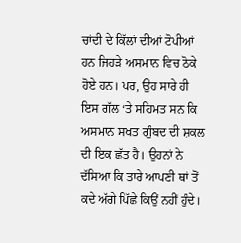ਚਾਂਦੀ ਦੇ ਕਿੱਲਾਂ ਦੀਆਂ ਟੋਪੀਆਂ ਹਨ ਜਿਹੜੇ ਅਸਮਾਨ ਵਿਚ ਠੋਕੇ ਹੋਏ ਹਨ। ਪਰ, ਉਹ ਸਾਰੇ ਹੀ ਇਸ ਗੱਲ ‘ਤੇ ਸਹਿਮਤ ਸਨ ਕਿ ਅਸਮਾਨ ਸਖਤ ਗੁੰਬਦ ਦੀ ਸ਼ਕਲ ਦੀ ਇਕ ਛੱਤ ਹੈ। ਉਹਨਾਂ ਨੇ ਦੱਸਿਆ ਕਿ ਤਾਰੇ ਆਪਣੀ ਥਾਂ ਤੋਂ ਕਦੇ ਅੱਗੇ ਪਿੱਛੇ ਕਿਉਂ ਨਹੀਂ ਹੁੰਦੇ।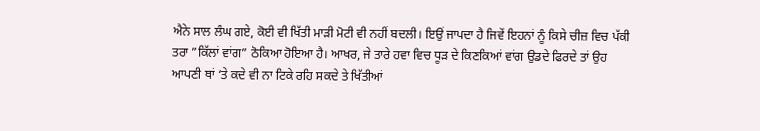ਐਨੇ ਸਾਲ ਲੰਘ ਗਏ, ਕੋਈ ਵੀ ਖਿੱਤੀ ਮਾੜੀ ਮੋਟੀ ਵੀ ਨਹੀਂ ਬਦਲੀ। ਇਉਂ ਜਾਪਦਾ ਹੈ ਜਿਵੇਂ ਇਹਨਾਂ ਨੂੰ ਕਿਸੇ ਚੀਜ਼ ਵਿਚ ਪੱਕੀ ਤਰਾ ”ਕਿੱਲਾਂ ਵਾਂਗ” ਠੋਕਿਆ ਹੋਇਆ ਹੈ। ਆਖਰ, ਜੇ ਤਾਰੇ ਹਵਾ ਵਿਚ ਧੂੜ ਦੇ ਕਿਣਕਿਆਂ ਵਾਂਗ ਉਡਦੇ ਫਿਰਦੇ ਤਾਂ ਉਹ ਆਪਣੀ ਥਾਂ ‘ਤੇ ਕਦੇ ਵੀ ਨਾ ਟਿਕੇ ਰਹਿ ਸਕਦੇ ਤੇ ਖਿੱਤੀਆਂ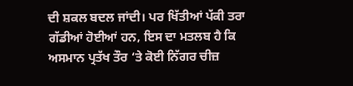ਦੀ ਸ਼ਕਲ ਬਦਲ ਜਾਂਦੀ। ਪਰ ਖਿੱਤੀਆਂ ਪੱਕੀ ਤਰਾ ਗੱਡੀਆਂ ਹੋਈਆਂ ਹਨ, ਇਸ ਦਾ ਮਤਲਬ ਹੈ ਕਿ ਅਸਮਾਨ ਪ੍ਰਤੱਖ ਤੌਰ ‘ਤੇ ਕੋਈ ਨਿੱਗਰ ਚੀਜ਼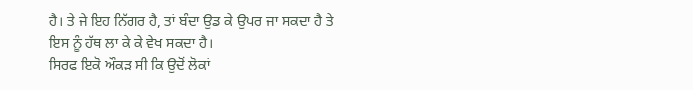ਹੈ। ਤੇ ਜੇ ਇਹ ਨਿੱਗਰ ਹੈ, ਤਾਂ ਬੰਦਾ ਉਡ ਕੇ ਉਪਰ ਜਾ ਸਕਦਾ ਹੈ ਤੇ ਇਸ ਨੂੰ ਹੱਥ ਲਾ ਕੇ ਕੇ ਵੇਖ ਸਕਦਾ ਹੈ।
ਸਿਰਫ ਇਕੋ ਔਕੜ ਸੀ ਕਿ ਉਦੋਂ ਲੋਕਾਂ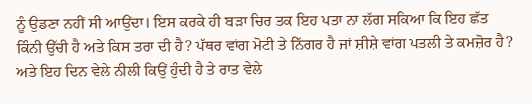ਨੂੰ ਉਡਣਾ ਨਹੀਂ ਸੀ ਆਉਂਦਾ। ਇਸ ਕਰਕੇ ਹੀ ਬੜਾ ਚਿਰ ਤਕ ਇਹ ਪਤਾ ਨਾ ਲੱਗ ਸਕਿਆ ਕਿ ਇਹ ਛੱਤ ਕਿੰਨੀ ਉੱਚੀ ਹੈ ਅਤੇ ਕਿਸ ਤਰਾ ਦੀ ਹੈ? ਪੱਥਰ ਵਾਂਗ ਮੋਟੀ ਤੇ ਨਿੱਗਰ ਹੈ ਜਾਂ ਸ਼ੀਸ਼ੇ ਵਾਂਗ ਪਤਲੀ ਤੇ ਕਮਜ਼ੋਰ ਹੈ? ਅਤੇ ਇਹ ਦਿਨ ਵੇਲੇ ਨੀਲੀ ਕਿਉਂ ਹੁੰਦੀ ਹੈ ਤੇ ਰਾਤ ਵੇਲੇ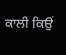ਕਾਲੀ ਕਿਉਂ